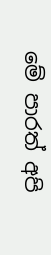මේ පාරත් අපි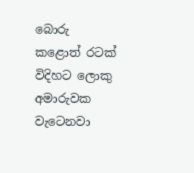බොරු කළොත් රටක් විදිහට ලොකු අමාරුවක වැටෙනවා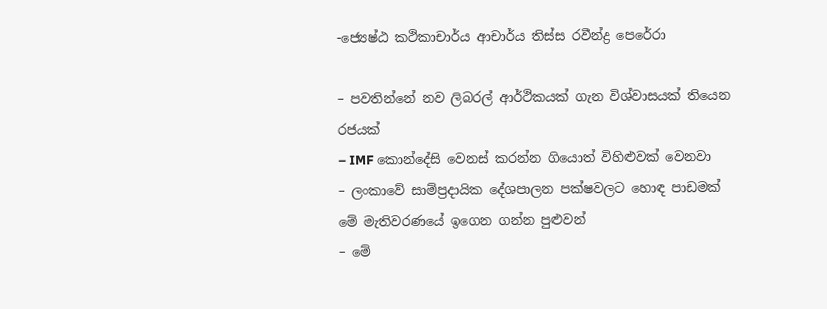-ජ්‍යෙෂ්ඨ කථිකාචාර්ය ආචාර්ය තිස්ස රවීන්ද්‍ර පෙරේරා

– පවතින්නේ නව ලිබරල් ආර්ථිකයක් ගැන විශ්වාසයක් තියෙන රජයක්
– IMF කොන්දේසි වෙනස් කරන්න ගියොත් විහිළුවක් වෙනවා
– ලංකාවේ සාම්ප්‍රදායික දේශපාලන පක්ෂවලට හොඳ පාඩමක් මේ මැතිවරණයේ ඉගෙන ගන්න පුළුවන්
– මේ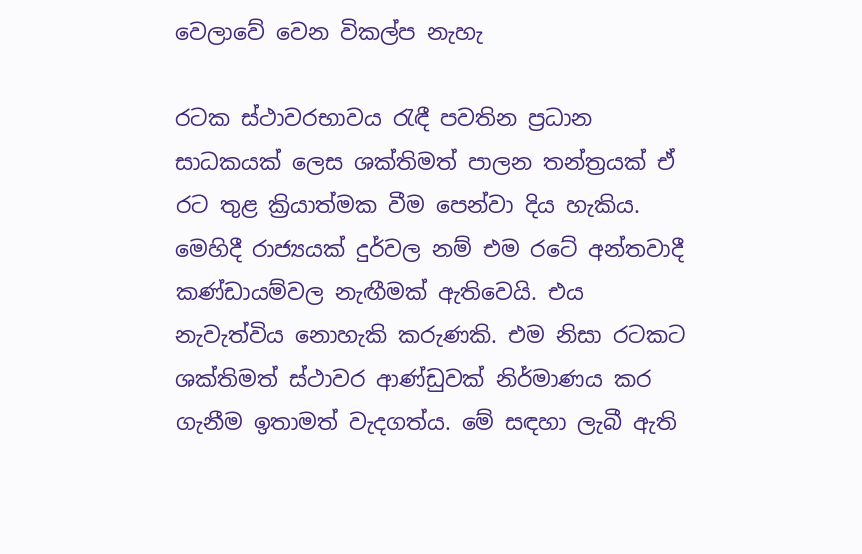වෙලාවේ වෙන විකල්ප නැහැ

රටක ස්ථාවරභාවය රැඳී පවතින ප්‍රධාන සාධකයක් ලෙස ශක්තිමත් පාලන තන්ත්‍රයක් ඒ රට තුළ ක්‍රියාත්මක වීම පෙන්වා දිය හැකිය. මෙහිදී රාජ්‍යයක් දුර්වල නම් එම රටේ අන්තවාදී කණ්ඩායම්වල නැඟීමක් ඇතිවෙයි. එය නැවැත්විය නොහැකි කරුණකි. එම නිසා රටකට ශක්තිමත් ස්ථාවර ආණ්ඩුවක් නිර්මාණය කර ගැනීම ඉතාමත් වැදගත්ය. මේ සඳහා ලැබී ඇති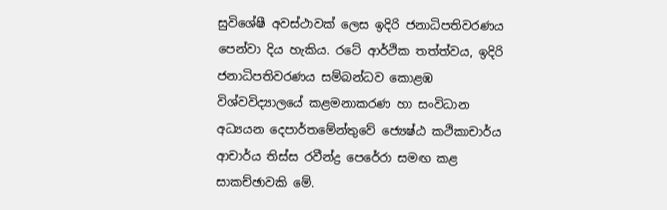සුවිශේෂී අවස්ථාවක් ලෙස ඉදිරි ජනාධිපතිවරණය පෙන්වා දිය හැකිය. රටේ ආර්ථික තත්ත්වය, ඉදිරි ජනාධිපතිවරණය සම්බන්ධව කොළඹ විශ්වවිද්‍යාලයේ කළමනාකරණ හා සංවිධාන අධ්‍යයන දෙපාර්තමේන්තුවේ ජ්‍යෙෂ්ඨ කථිකාචාර්ය ආචාර්ය තිස්ස රවීන්ද්‍ර පෙරේරා සමඟ කළ සාකච්ඡාවකි මේ.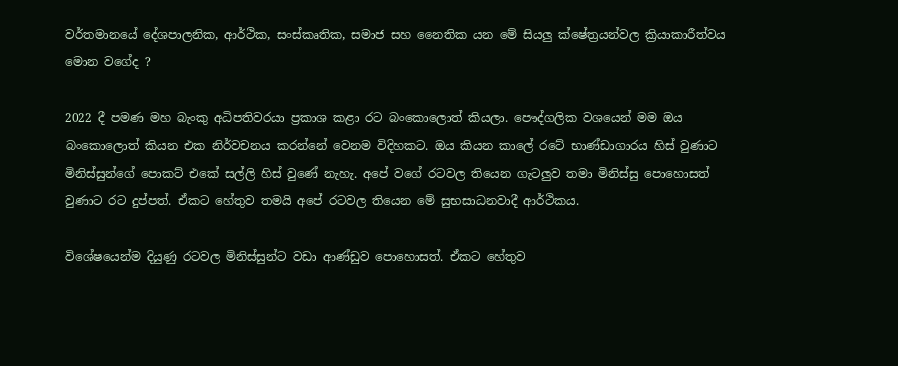වර්තමානයේ දේශපාලනික, ආර්ථික, සංස්කෘතික, සමාජ සහ නෛතික යන මේ සියලු‍ ක්ෂේත්‍රයන්වල ක්‍රියාකාරීත්වය මොන වගේද ?

2022 දී පමණ මහ බැංකු අධිපතිවරයා ප්‍රකාශ කළා රට බංකොලොත් කියලා. පෞද්ගලික වශයෙන් මම ඔය බංකොලොත් කියන එක නිර්වචනය කරන්නේ වෙනම විදිහකට. ඔය කියන කාලේ රටේ භාණ්ඩාගාරය හිස් වුණාට මිනිස්සුන්ගේ පොකට් එකේ සල්ලි හිස් වුණේ නැහැ. අපේ වගේ රටවල තියෙන ගැටලු‍ව තමා මිනිස්සු පොහොසත් වුණාට රට දුප්පත්. ඒකට හේතුව තමයි අපේ රටවල තියෙන මේ සුභසාධනවාදී ආර්ථිකය.

විශේෂයෙන්ම දියුණු රටවල මිනිස්සුන්ට වඩා ආණ්ඩුව පොහොසත්. ඒකට හේතුව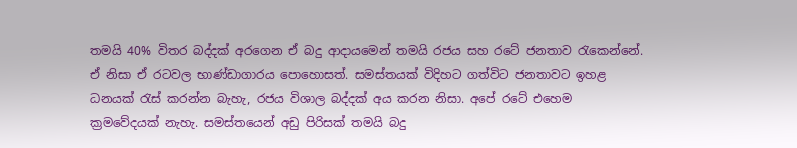තමයි 40% විතර බද්දක් අරගෙන ඒ බදු ආදායමෙන් තමයි රජය සහ රටේ ජනතාව රැකෙන්නේ. ඒ නිසා ඒ රටවල භාණ්ඩාගාරය පොහොසත්. සමස්තයක් විදිහට ගත්විට ජනතාවට ඉහළ ධනයක් රැස් කරන්න බැහැ, රජය විශාල බද්දක් අය කරන නිසා. අපේ රටේ එහෙම ක්‍රමවේදයක් නැහැ. සමස්තයෙන් අඩු පිරිසක් තමයි බදු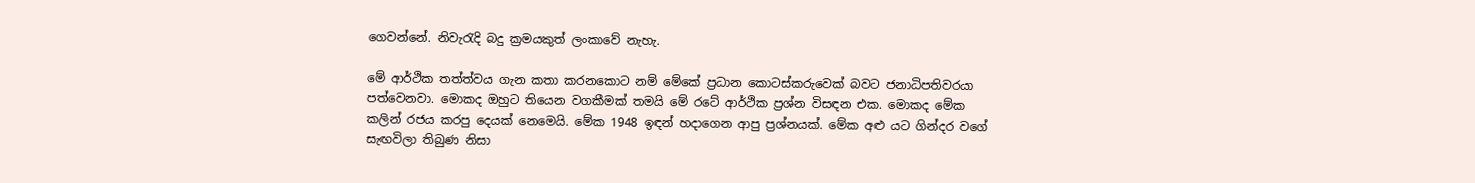ගෙවන්නේ. නිවැරැදි බදු ක්‍රමයකුත් ලංකාවේ නැහැ.

මේ ආර්ථික තත්ත්වය ගැන කතා කරනකොට නම් මේකේ ප්‍රධාන කොටස්කරුවෙක් බවට ජනාධිපතිවරයා පත්වෙනවා. මොකද ඔහුට තියෙන වගකීමක් තමයි මේ රටේ ආර්ථික ප්‍රශ්න විසඳන එක. මොකද මේක කලින් රජය කරපු දෙයක් නෙමෙයි. මේක 1948 ඉඳන් හදාගෙන ආපු ප්‍රශ්නයක්. මේක අළු යට ගින්දර වගේ සැඟවිලා තිබුණ නිසා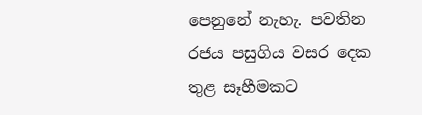පෙනුනේ නැහැ. පවතින රජය පසුගිය වසර දෙක තුළ සෑහීමකට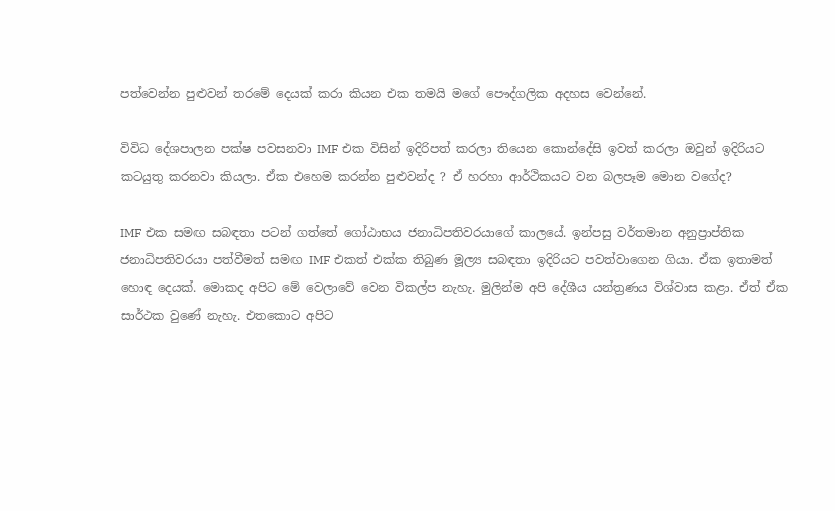පත්වෙන්න පුළුවන් තරමේ දෙයක් කරා කියන එක තමයි මගේ පෞද්ගලික අදහස වෙන්නේ.

විවිධ දේශපාලන පක්ෂ පවසනවා IMF එක විසින් ඉදිරිපත් කරලා තියෙන කොන්දේසි ඉවත් කරලා ඔවුන් ඉදිරියට කටයුතු කරනවා කියලා. ඒක එහෙම කරන්න පුළුවන්ද ? ඒ හරහා ආර්ථිකයට වන බලපෑම මොන වගේද?

IMF එක සමඟ සබඳතා පටන් ගත්තේ ගෝඨාභය ජනාධිපතිවරයාගේ කාලයේ. ඉන්පසු වර්තමාන අනුප්‍රාප්තික ජනාධිපතිවරයා පත්වීමත් සමඟ IMF එකත් එක්ක තිබුණ මූල්‍ය සබඳතා ඉදිරියට පවත්වාගෙන ගියා. ඒක ඉතාමත් හොඳ දෙයක්. මොකද අපිට මේ වෙලාවේ වෙන විකල්ප නැහැ. මුලින්ම අපි දේශීය යන්ත්‍රණය විශ්වාස කළා. ඒත් ඒක සාර්ථක වුණේ නැහැ. එතකොට අපිට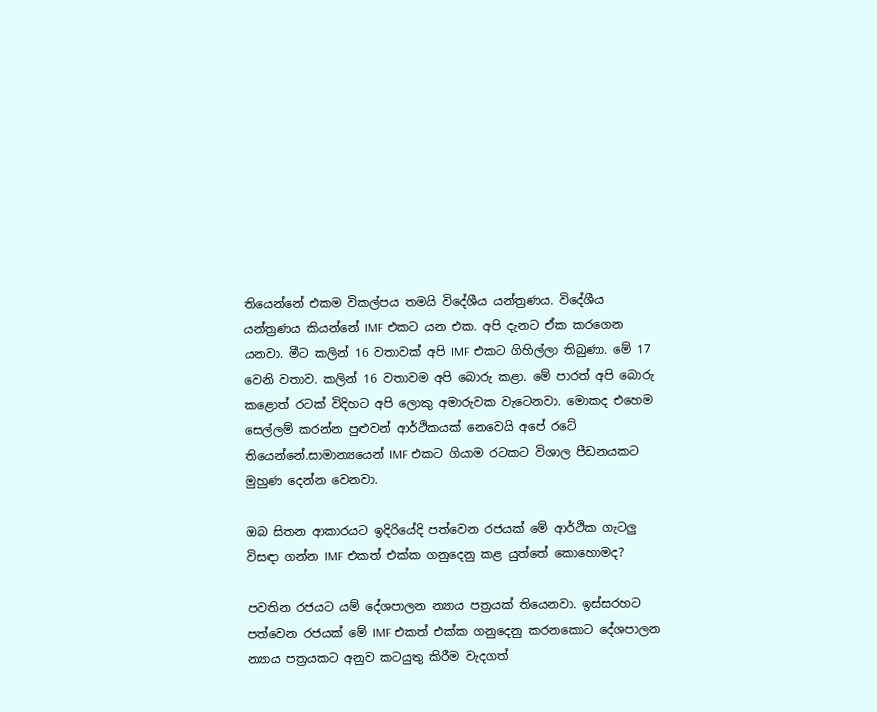තියෙන්නේ එකම විකල්පය තමයි විදේශීය යන්ත්‍රණය. විදේශීය යන්ත්‍රණය කියන්නේ IMF එකට යන එක. අපි දැනට ඒක කරගෙන යනවා. මීට කලින් 16 වතාවක් අපි IMF එකට ගිහිල්ලා තිබුණා. මේ 17 වෙනි වතාව. කලින් 16 වතාවම අපි බොරු කළා. මේ පාරත් අපි බොරු කළොත් රටක් විදිහට අපි ලොකු අමාරුවක වැටෙනවා. මොකද එහෙම සෙල්ලම් කරන්න පුළුවන් ආර්ථිකයක් නෙවෙයි අපේ රටේ තියෙන්නේ.සාමාන්‍යයෙන් IMF එකට ගියාම රටකට විශාල පීඩනයකට මුහුණ දෙන්න වෙනවා.

ඔබ සිතන ආකාරයට ඉදිරියේදි පත්වෙන රජයක් මේ ආර්ථික ගැටලු විසඳා ගන්න IMF එකත් එක්ක ගනුදෙනු කළ යුත්තේ කොහොමද?

පවතින රජයට යම් දේශපාලන න්‍යාය පත්‍රයක් තියෙනවා. ඉස්සරහට පත්වෙන රජයක් මේ IMF එකත් එක්ක ගනුදෙනු කරනකොට දේශපාලන න්‍යාය පත්‍රයකට අනුව කටයුතු කිරීම වැදගත්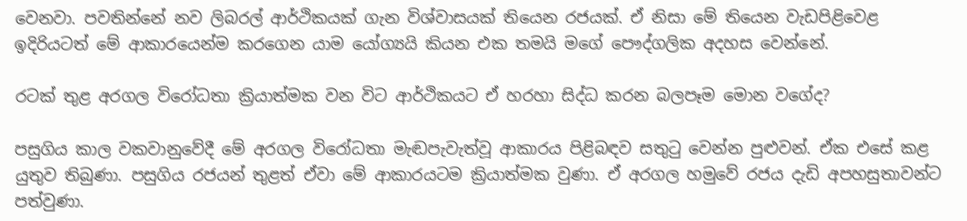වෙනවා. පවතින්නේ නව ලිබරල් ආර්ථිකයක් ගැන විශ්වාසයක් තියෙන රජයක්. ඒ නිසා මේ තියෙන වැඩපිළිවෙළ ඉදිරියටත් මේ ආකාරයෙන්ම කරගෙන යාම යෝග්‍යයි කියන එක තමයි මගේ පෞද්ගලික අදහස වෙන්නේ.

රටක් තුළ අරගල විරෝධතා ක්‍රියාත්මක වන විට ආර්ථිකයට ඒ හරහා සිද්ධ කරන බලපෑම මොන වගේද?

පසුගිය කාල වකවානුවේදී මේ අරගල විරෝධතා මැඬපැවැත්වූ ආකාරය පිළිබඳව සතුටු වෙන්න පුළුවන්. ඒක එසේ කළ යුතුව තිබුණා. පසුගිය රජයන් තුළත් ඒවා මේ ආකාරයටම ක්‍රියාත්මක වුණා. ඒ අරගල හමුවේ රජය දැඩි අපහසුතාවන්ට පත්වුණා.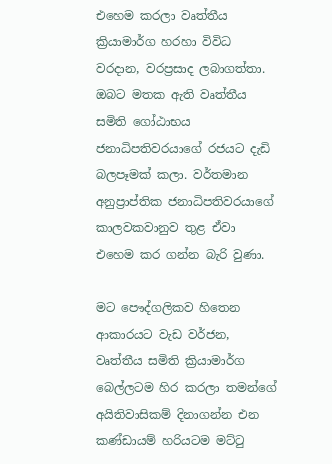එහෙම කරලා වෘත්තීය ක්‍රියාමාර්ග හරහා විවිධ වරදාන, වරප්‍රසාද ලබාගත්තා. ඔබට මතක ඇති වෘත්තීය සමිති ගෝඨාභය ජනාධිපතිවරයාගේ රජයට දැඩි බලපෑමක් කලා. වර්තමාන අනුප්‍රාප්තික ජනාධිපතිවරයාගේ කාලවකවානුව තුළ ඒවා එහෙම කර ගන්න බැරි වුණා.

මට පෞද්ගලිකව හිතෙන ආකාරයට වැඩ වර්ජන, වෘත්තීය සමිති ක්‍රියාමාර්ග බෙල්ලටම හිර කරලා තමන්ගේ අයිතිවාසිකම් දිනාගන්න එන කණ්ඩායම් හරියටම මට්ටු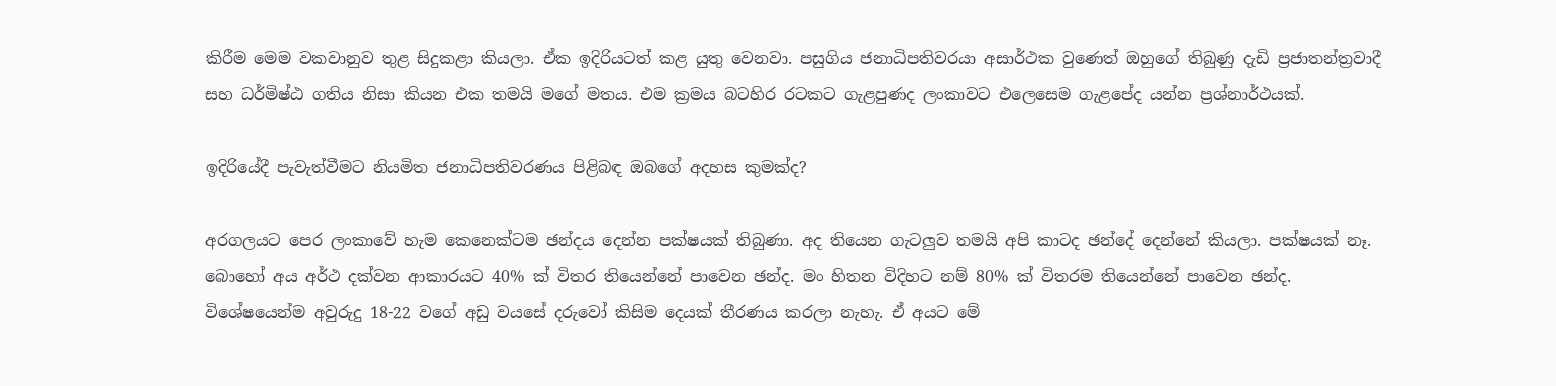කිරීම මෙම වකවානුව තුළ සිදුකළා කියලා. ඒක ඉදිරියටත් කළ යුතු වෙනවා. පසුගිය ජනාධිපතිවරයා අසාර්ථක වුණෙත් ඔහුගේ තිබුණු දැඩි ප්‍රජාතන්ත්‍රවාදී සහ ධර්මිෂ්ඨ ගතිය නිසා කියන එක තමයි මගේ මතය. එම ක්‍රමය බටහිර රටකට ගැළපුණද ලංකාවට එලෙසෙම ගැළපේද යන්න ප්‍රශ්නාර්ථයක්.

ඉදිරියේදී පැවැත්වීමට නියමිත ජනාධිපතිවරණය පිළිබඳ ඔබගේ අදහස කුමක්ද?

අරගලයට පෙර ලංකාවේ හැම කෙනෙක්ටම ඡන්දය දෙන්න පක්ෂයක් තිබුණා. අද තියෙන ගැටලු‍ව තමයි අපි කාටද ඡන්දේ දෙන්නේ කියලා. පක්ෂයක් නෑ. බොහෝ අය අර්ථ දක්වන ආකාරයට 40% ක් විතර තියෙන්නේ පාවෙන ඡන්ද. මං හිතන විදිහට නම් 80% ක් විතරම තියෙන්නේ පාවෙන ඡන්ද. විශේෂයෙන්ම අවුරුදු 18-22 වගේ අඩු වයසේ දරුවෝ කිසිම දෙයක් තීරණය කරලා නැහැ. ඒ අයට මේ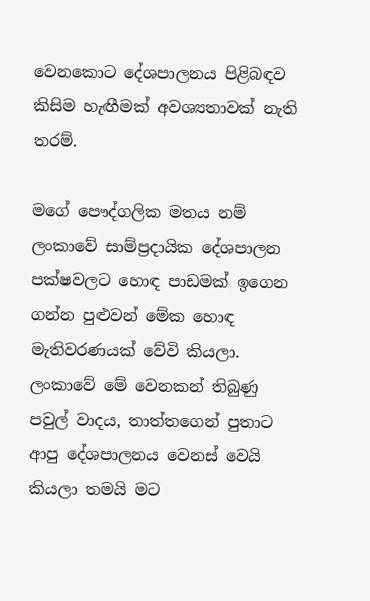වෙනකොට දේශපාලනය පිළිබඳව කිසිම හැඟීමක් අවශ්‍යතාවක් නැති තරම්.

මගේ පෞද්ගලික මතය නම් ලංකාවේ සාම්ප්‍රදායික දේශපාලන පක්ෂවලට හොඳ පාඩමක් ඉගෙන ගන්න පුළුවන් මේක හොඳ මැතිවරණයක් වේවි කියලා. ලංකාවේ මේ වෙනකන් තිබුණු පවුල් වාදය, තාත්තගෙන් පුතාට ආපු දේශපාලනය වෙනස් වෙයි කියලා තමයි මට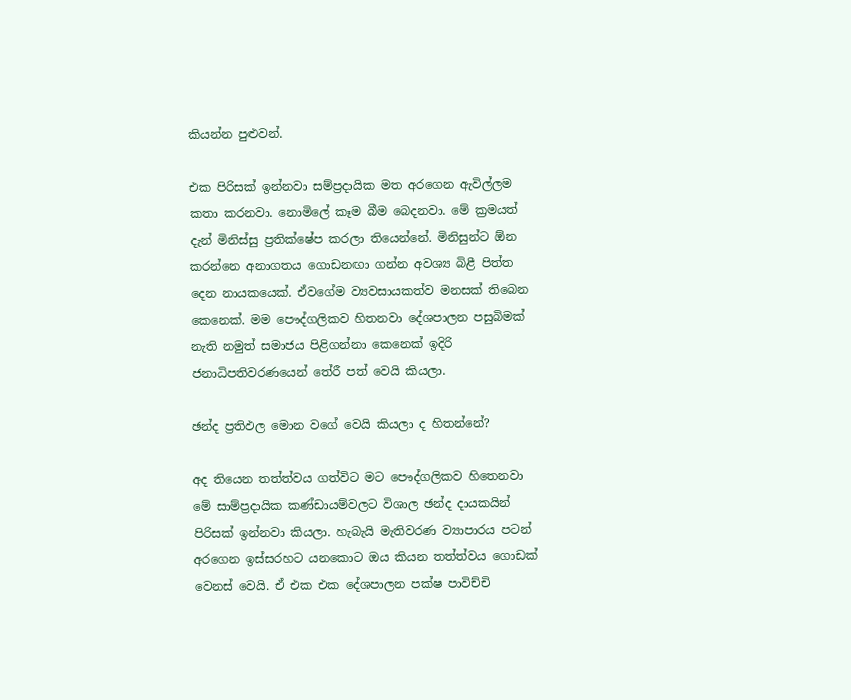කියන්න පුළුවන්.

එක පිරිසක් ඉන්නවා සම්ප්‍රදායික මත අරගෙන ඇවිල්ලම කතා කරනවා. නොමිලේ කෑම බීම බෙදනවා. මේ ක්‍රමයත් දැන් මිනිස්සු ප්‍රතික්ෂේප කරලා තියෙන්නේ. මිනිසුන්ට ඕන කරන්නෙ අනාගතය ගොඩනඟා ගන්න අවශ්‍ය බිළී පිත්ත දෙන නායකයෙක්. ඒවගේම ව්‍යවසායකත්ව මනසක් තිබෙන කෙනෙක්. මම පෞද්ගලිකව හිතනවා දේශපාලන පසුබිමක් නැති නමුත් සමාජය පිළිගන්නා කෙනෙක් ඉදිරි ජනාධිපතිවරණයෙන් තේරී පත් වෙයි කියලා.

ඡන්ද ප්‍රතිඵල මොන වගේ වෙයි කියලා ද හිතන්නේ?

අද තියෙන තත්ත්වය ගත්විට මට පෞද්ගලිකව හිතෙනවා මේ සාම්ප්‍රදායික කණ්ඩායම්වලට විශාල ඡන්ද දායකයින් පිරිසක් ඉන්නවා කියලා. හැබැයි මැතිවරණ ව්‍යාපාරය පටන් අරගෙන ඉස්සරහට යනකොට ඔය කියන තත්ත්වය ගොඩක් වෙනස් වෙයි. ඒ එක එක දේශපාලන පක්ෂ පාවිච්චි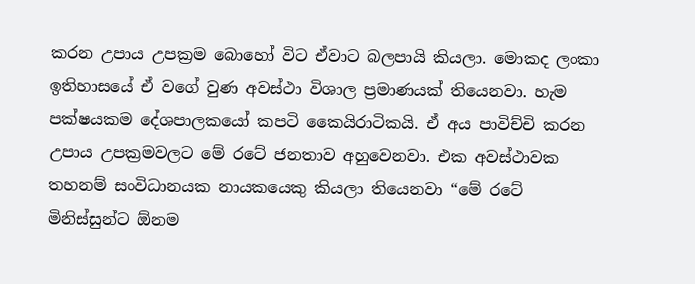කරන උපාය උපක්‍රම බොහෝ විට ඒවාට බලපායි කියලා. මොකද ලංකා ඉතිහාසයේ ඒ වගේ වුණ අවස්ථා විශාල ප්‍රමාණයක් තියෙනවා. හැම පක්ෂයකම දේශපාලකයෝ කපටි කෛයිරාටිකයි. ඒ අය පාවිච්චි කරන උපාය උපක්‍රමවලට මේ රටේ ජනතාව අහුවෙනවා. එක අවස්ථාවක තහනම් සංවිධානයක නායකයෙකු කියලා තියෙනවා “මේ රටේ මිනිස්සුන්ට ඕනම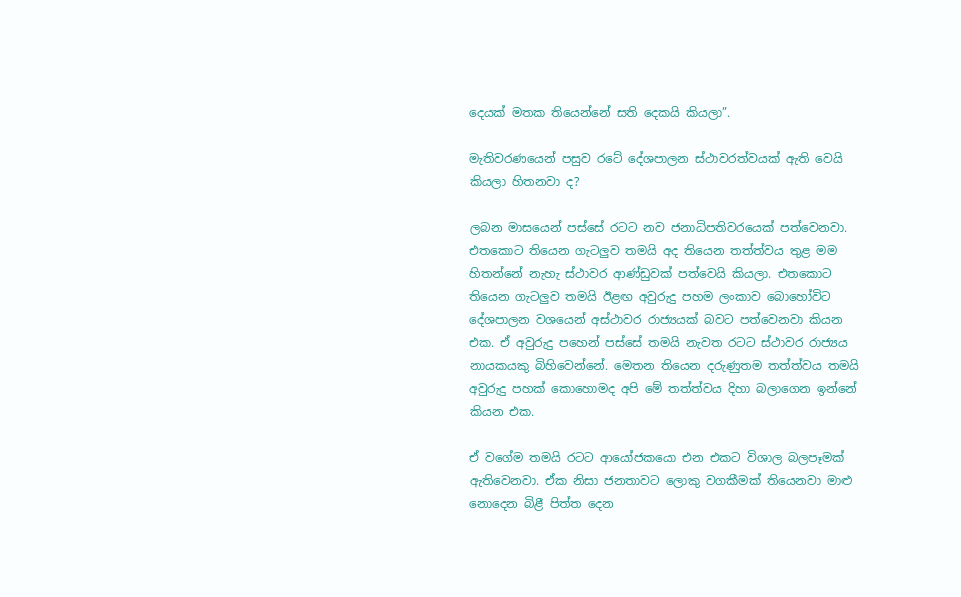දෙයක් මතක තියෙන්නේ සති දෙකයි කියලා”.

මැතිවරණයෙන් පසුව රටේ දේශපාලන ස්ථාවරත්වයක් ඇති වෙයි කියලා හිතනවා ද?

ලබන මාසයෙන් පස්සේ රටට නව ජනාධිපතිවරයෙක් පත්වෙනවා. එතකොට තියෙන ගැටලුව තමයි අද තියෙන තත්ත්වය තුළ මම හිතන්නේ නැහැ ස්ථාවර ආණ්ඩුවක් පත්වෙයි කියලා. එතකොට තියෙන ගැටලු‍ව තමයි ඊළඟ අවුරුදු පහම ලංකාව බොහෝවිට දේශපාලන වශයෙන් අස්ථාවර රාජ්‍යයක් බවට පත්වෙනවා කියන එක. ඒ අවුරුදු පහෙන් පස්සේ තමයි නැවත රටට ස්ථාවර රාජ්‍යය නායකයකු බිහිවෙන්නේ. මෙතන තියෙන දරුණුතම තත්ත්වය තමයි අවුරුදු පහක් කොහොමද අපි මේ තත්ත්වය දිහා බලාගෙන ඉන්නේ කියන එක.

ඒ වගේම තමයි රටට ආයෝජකයො එන එකට විශාල බලපෑමක් ඇතිවෙනවා. ඒක නිසා ජනතාවට ලොකු වගකීමක් තියෙනවා මාළු නොදෙන බිළී පිත්ත දෙන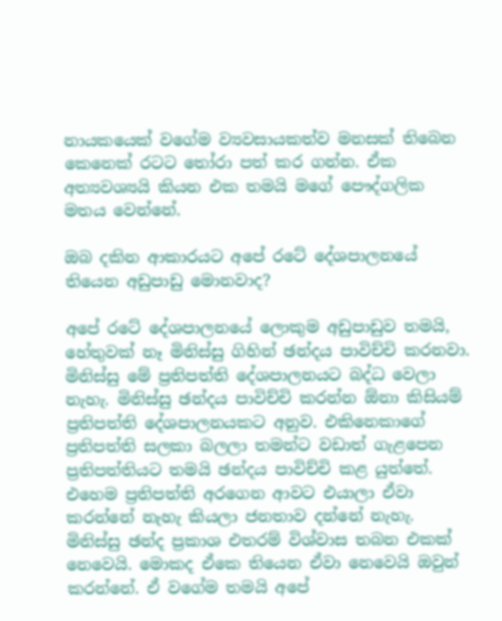නායකයෙක් වගේම ව්‍යවසායකත්ව මනසක් තිබෙන කෙනෙක් රටට තෝරා පත් කර ගන්න. ඒක අත්‍යවශ්‍යයි කියන එක තමයි මගේ පෞද්ගලික මතය වෙන්නේ.

ඔබ දකින ආකාරයට අපේ රටේ දේශපාලනයේ තියෙන අඩුපාඩු මොනවාද?

අපේ රටේ දේශපාලනයේ ලොකුම අඩුපාඩුව තමයි, හේතුවක් නෑ මිනිස්සු ගිහින් ඡන්දය පාවිච්චි කරනවා. මිනිස්සු මේ ප්‍රතිපත්ති දේශපාලනයට බද්ධ වෙලා නැහැ. මිනිස්සු ඡන්දය පාවිච්චි කරන්න ඕනා කිසියම් ප්‍රතිපත්ති දේශපාලනයකට අනුව. එකිනෙකාගේ ප්‍රතිපත්ති සලකා බලලා තමන්ට වඩාත් ගැළපෙන ප්‍රතිපත්තියට තමයි ඡන්දය පාවිච්චි කළ යුත්තේ. එහෙම ප්‍රතිපත්ති අරගෙන ආවට එයාලා ඒවා කරන්නේ නැහැ කියලා ජනතාව දන්නේ නැහැ. මිනිස්සු ඡන්ද ප්‍රකාශ එතරම් විශ්වාස තබන එකක් නෙවෙයි. මොකද ඒකෙ තියෙන ඒවා නෙවෙයි ඔවුන් කරන්නේ. ඒ වගේම තමයි අපේ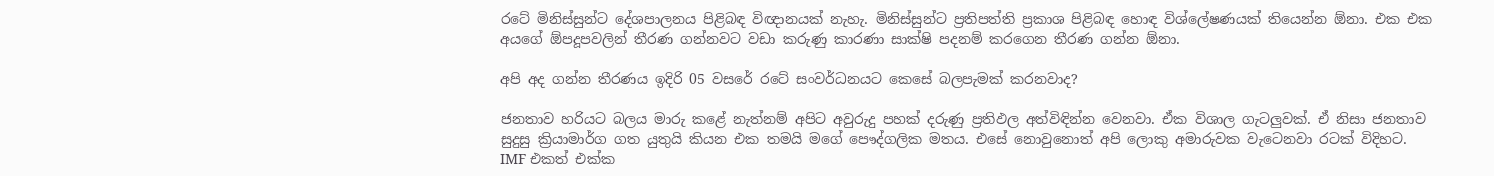රටේ මිනිස්සුන්ට දේශපාලනය පිළිබඳ විඥානයක් නැහැ. මිනිස්සුන්ට ප්‍රතිපත්ති ප්‍රකාශ පිළිබඳ හොඳ විශ්ලේෂණයක් තියෙන්න ඕනා. එක එක අයගේ ඕපදූපවලින් තීරණ ගන්නවට වඩා කරුණු කාරණා සාක්ෂි පදනම් කරගෙන තීරණ ගන්න ඕනා.

අපි අද ගන්න තීරණය ඉදිරි 05 වසරේ රටේ සංවර්ධනයට කෙසේ බලපැමක් කරනවාද?

ජනතාව හරියට බලය මාරු කළේ නැත්නම් අපිට අවුරුදු පහක් දරුණු ප්‍රතිඵල අත්විඳින්න වෙනවා. ඒක විශාල ගැටලුවක්. ඒ නිසා ජනතාව සුදුසු ක්‍රියාමාර්ග ගත යුතුයි කියන එක තමයි මගේ පෞද්ගලික මතය. එසේ නොවුනොත් අපි ලොකු අමාරුවක වැටෙනවා රටක් විදිහට. IMF එකත් එක්ක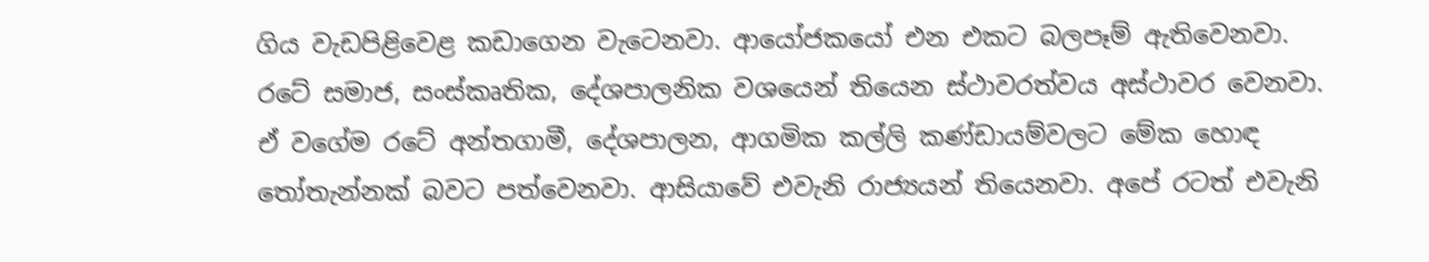ගිය වැඩපිළිවෙළ කඩාගෙන වැටෙනවා. ආයෝජකයෝ එන එකට බලපෑම් ඇතිවෙනවා. රටේ සමාජ, සංස්කෘතික, දේශපාලනික වශයෙන් තියෙන ස්ථාවරත්වය අස්ථාවර වෙනවා. ඒ වගේම රටේ අන්තගාමී, දේශපාලන, ආගමික කල්ලි කණ්ඩායම්වලට මේක හොඳ තෝතැන්නක් බවට පත්වෙනවා. ආසියාවේ එවැනි රාජ්‍යයන් තියෙනවා. අපේ රටත් එවැනි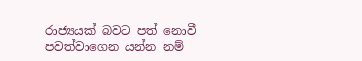රාජ්‍යයක් බවට පත් නොවී පවත්වාගෙන යන්න නම්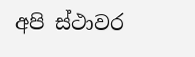අපි ස්ථාවර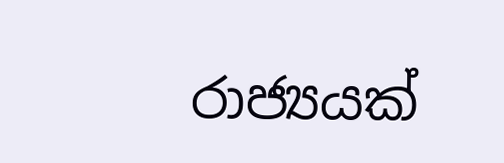රාජ්‍යයක්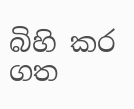බිහි කර ගත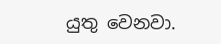යුතු වෙනවා.